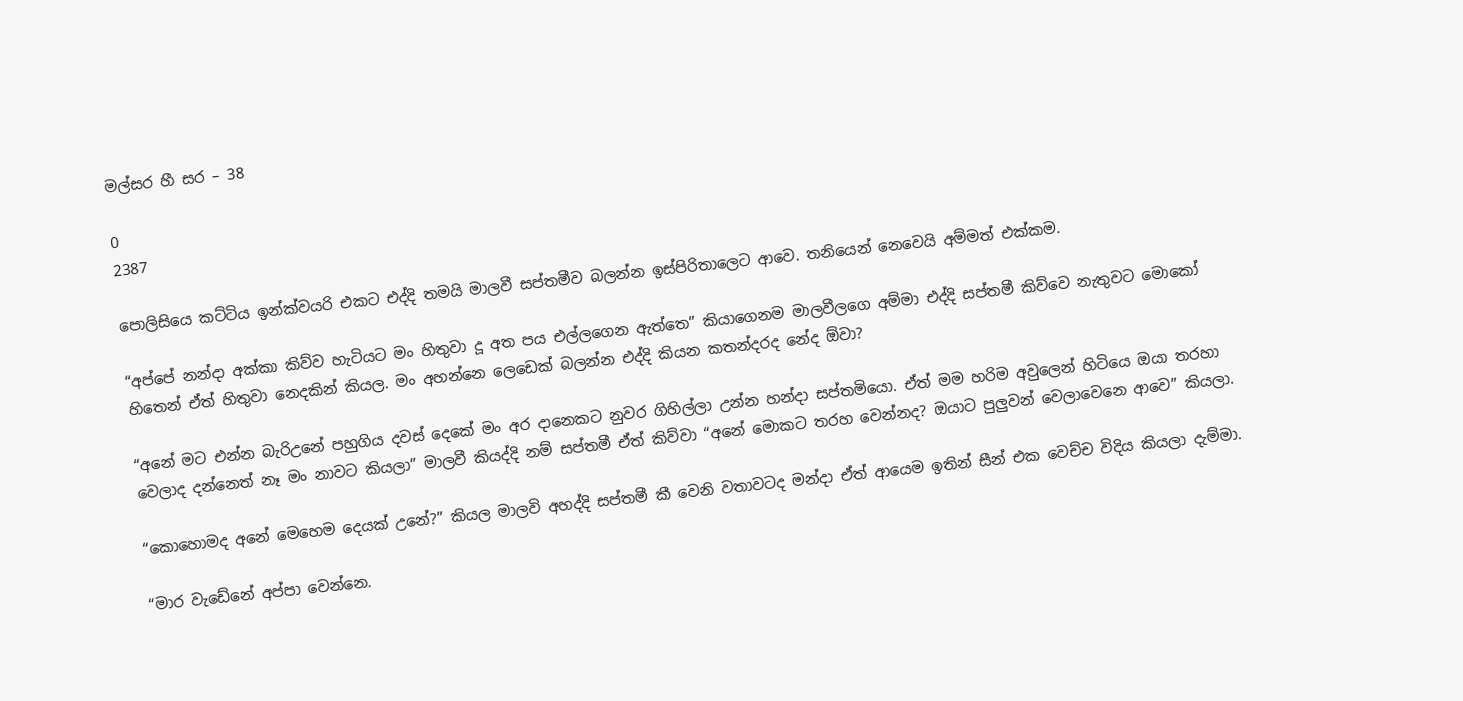මල්සර හී සර – 38

0
2387

පොලිසියෙ කට්ටිය ඉන්ක්වයරි එකට එද්දි තමයි මාලවී සප්තමීව බලන්න ඉස්පිරිතාලෙට ආවෙ. තනියෙන් නෙවෙයි අම්මත් එක්කම.

“අප්පේ නන්දා අක්කා කිව්ව හැටියට මං හිතුවා දූ අත පය එල්ලගෙන ඇත්තෙ” කියාගෙනම මාලවීලගෙ අම්මා එද්දි සප්තමී කිව්වෙ නැතුවට මොකෝ හිතෙන් ඒත් හිතුවා නෙදකින් කියල. මං අහන්නෙ ලෙඩෙක් බලන්න එද්දි කියන කතන්දරද නේද ඕවා?

“අනේ මට එන්න බැරිඋනේ පහුගිය දවස් දෙකේ මං අර දානෙකට නුවර ගිහිල්ලා උන්න හන්දා සප්තමියො. ඒත් මම හරිම අවුලෙන් හිටියෙ ඔයා තරහා වෙලාද දන්නෙත් නෑ මං නාවට කියලා” මාලවී කියද්දි නම් සප්තමී ඒත් කිව්වා “අනේ මොකට තරහ වෙන්නද? ඔයාට පුලුවන් වෙලාවෙනෙ ආවෙ” කියලා.

“කොහොමද අනේ මෙහෙම දෙයක් උනේ?” කියල මාලවි අහද්දි සප්තමී කී වෙනි වතාවටද මන්දා ඒත් ආයෙම ඉතින් සීන් එක වෙච්ච විදිය කියලා දැම්මා.

“මාර වැඩේනේ අප්පා වෙන්නෙ.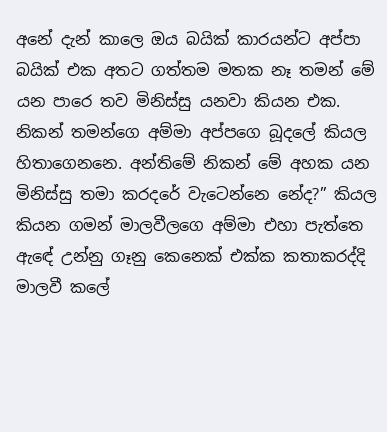අනේ දැන් කාලෙ ඔය බයික් කාරයන්ට අප්පා බයික් එක අතට ගත්තම මතක නෑ තමන් මේ යන පාරෙ තව මිනිස්සු යනවා කියන එක. නිකන් තමන්ගෙ අම්මා අප්පගෙ බූදලේ කියල හිතාගෙනනෙ. අන්තිමේ නිකන් මේ අහක යන මිනිස්සු තමා කරදරේ වැටෙන්නෙ නේද?” කියල කියන ගමන් මාලවීලගෙ අම්මා එහා පැත්තෙ ඇඳේ උන්නු ගෑනු කෙනෙක් එක්ක කතාකරද්දි මාලවී කලේ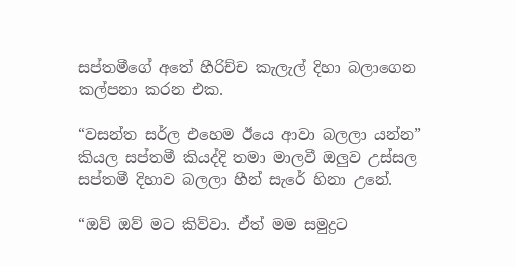සප්තමීගේ අතේ හීරිච්ච කැලැල් දිහා බලාගෙන කල්පනා කරන එක.

“වසන්ත සර්ල එහෙම ඊයෙ ආවා බලලා යන්න” කියල සප්තමී කියද්දි තමා මාලවී ඔලුව උස්සල සප්තමී දිහාව බලලා හීන් සැරේ හිනා උනේ.

“ඔව් ඔව් මට කිව්වා. ඒත් මම සමුද්‍රට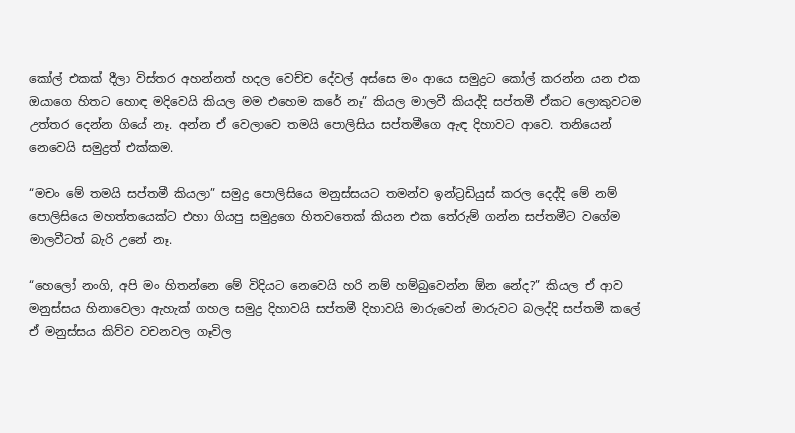කෝල් එකක් දීලා විස්තර අහන්නත් හදල වෙච්ච දේවල් අස්සෙ මං ආයෙ සමුද්‍රට කෝල් කරන්න යන එක ඔයාගෙ හිතට හොඳ මදිවෙයි කියල මම එහෙම කරේ නෑ” කියල මාලවී කියද්දි සප්තමී ඒකට ලොකුවටම උත්තර දෙන්න ගියේ නෑ. අන්න ඒ වෙලාවෙ තමයි පොලිසිය සප්තමීගෙ ඇඳ දිහාවට ආවෙ. තනියෙන් නෙවෙයි සමුද්‍රත් එක්කම.

“මචං මේ තමයි සප්තමී කියලා” සමුද්‍ර පොලිසියෙ මනුස්සයට තමන්ව ඉන්ට්‍රඩියුස් කරල දෙද්දි මේ නම් පොලිසියෙ මහත්තයෙක්ට එහා ගියපු සමුද්‍රගෙ හිතවතෙක් කියන එක තේරුම් ගන්න සප්තමීට වගේම මාලවීටත් බැරි උනේ නෑ.

“හෙලෝ නංගි, අපි මං හිතන්නෙ මේ විදියට නෙවෙයි හරි නම් හම්බුවෙන්න ඕන නේද?” කියල ඒ ආව මනුස්සය හිනාවෙලා ඇහැක් ගහල සමුද්‍ර දිහාවයි සප්තමී දිහාවයි මාරුවෙන් මාරුවට බලද්දි සප්තමී කලේ ඒ මනුස්සය කිව්ව වචනවල ගෑවිල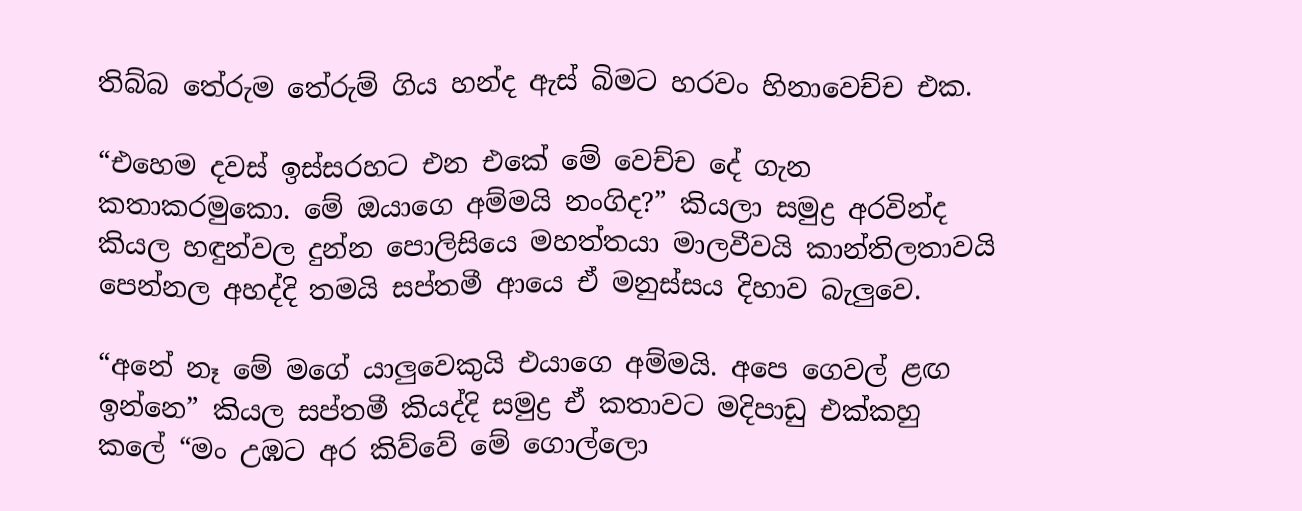තිබ්බ තේරුම තේරුම් ගිය හන්ද ඇස් බිමට හරවං හිනාවෙච්ච එක.

“එහෙම දවස් ඉස්සරහට එන එකේ මේ වෙච්ච දේ ගැන කතාකරමුකො. මේ ඔයාගෙ අම්මයි නංගිද?” කියලා සමුද්‍ර අරවින්ද කියල හඳුන්වල දුන්න පොලිසියෙ මහත්තයා මාලවීවයි කාන්තිලතාවයි පෙන්නල අහද්දි තමයි සප්තමී ආයෙ ඒ මනුස්සය දිහාව බැලුවෙ.

“අනේ නෑ මේ මගේ යාලුවෙකුයි එයාගෙ අම්මයි. අපෙ ගෙවල් ළඟ ඉන්නෙ” කියල සප්තමී කියද්දි සමුද්‍ර ඒ කතාවට මදිපාඩු එක්කහු කලේ “මං උඹට අර කිව්වේ මේ ගොල්ලො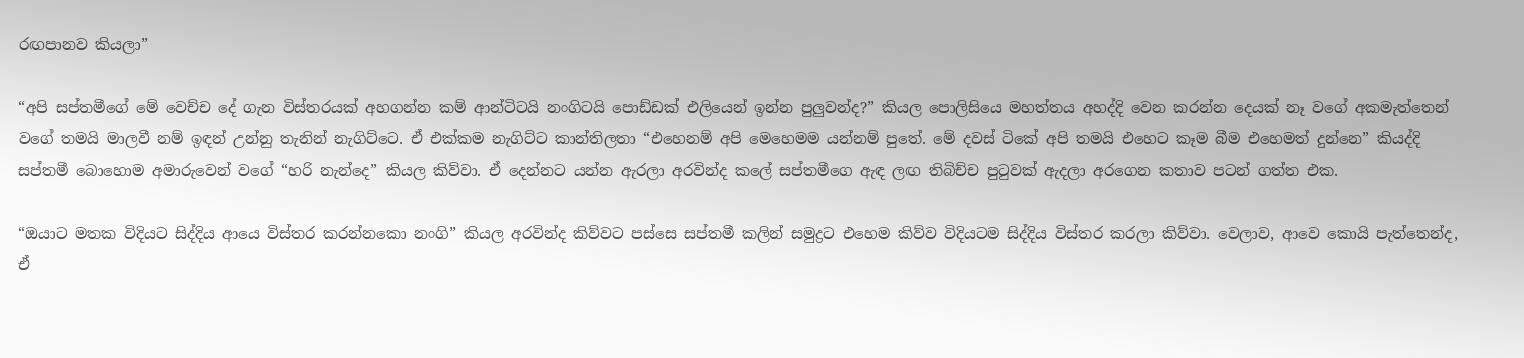රඟපානව කියලා”

“අපි සප්තමීගේ මේ වෙච්ච දේ ගැන විස්තරයක් අහගන්න කම් ආන්ටිටයි නංගිටයි පොඩ්ඩක් එලියෙන් ඉන්න පුලුවන්ද?” කියල පොලිසියෙ මහත්තය අහද්දි වෙන කරන්න දෙයක් නෑ වගේ අකමැත්තෙන් වගේ තමයි මාලවී නම් ඉඳන් උන්නු තැනින් නැගිට්ටෙ. ඒ එක්කම නැගිට්ට කාන්තිලතා “එහෙනම් අපි මෙහෙමම යන්නම් පුතේ. මේ දවස් ටිකේ අපි තමයි එහෙට කෑම බීම එහෙමත් දුන්නෙ” කියද්දි සප්තමී බොහොම අමාරුවෙන් වගේ “හරි නැන්දෙ” කියල කිව්වා. ඒ දෙන්නට යන්න ඇරලා අරවින්ද කලේ සප්තමීගෙ ඇඳ ලඟ තිබිච්ච පුටුවක් ඇදලා අරගෙන කතාව පටන් ගත්ත එක.

“ඔයාට මතක විදියට සිද්දිය ආයෙ විස්තර කරන්නකො නංගි” කියල අරවින්ද කිව්වට පස්සෙ සප්තමී කලින් සමුද්‍රට එහෙම කිව්ව විදියටම සිද්දිය විස්තර කරලා කිව්වා. වෙලාව, ආවෙ කොයි පැත්තෙන්ද, ඒ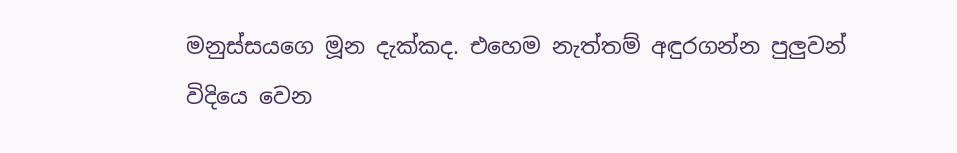මනුස්සයගෙ මූන දැක්කද. එහෙම නැත්තම් අඳුරගන්න පුලුවන් විදියෙ වෙන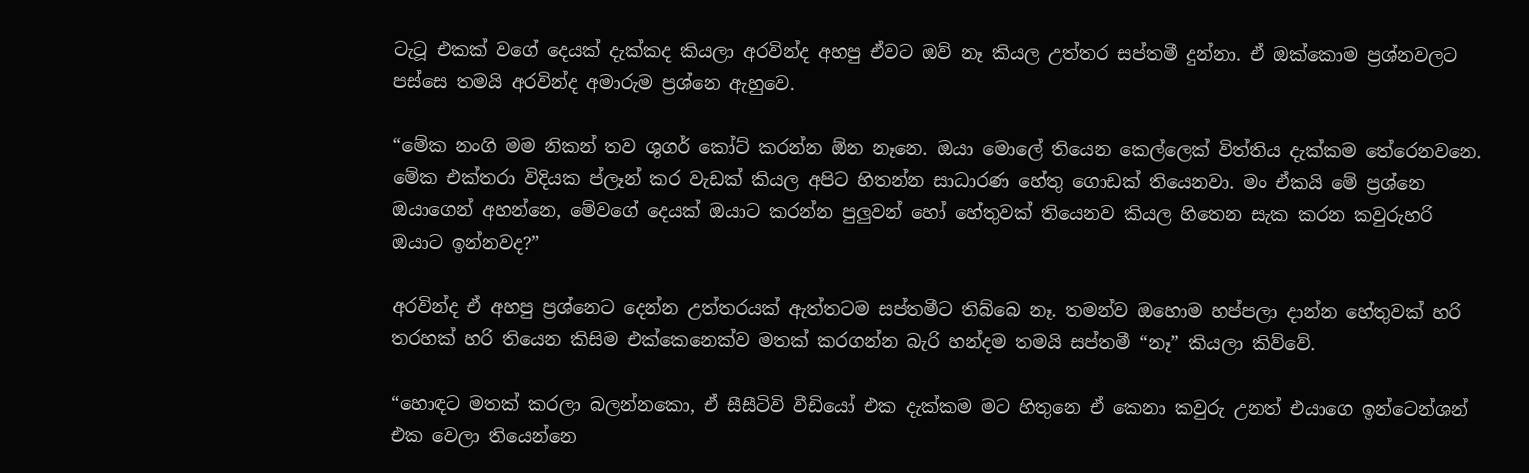ටැටූ එකක් වගේ දෙයක් දැක්කද කියලා අරවින්ද අහපු ඒවට ඔව් නෑ කියල උත්තර සප්තමී දුන්නා. ඒ ඔක්කොම ප්‍රශ්නවලට පස්සෙ තමයි අරවින්ද අමාරුම ප්‍රශ්නෙ ඇහුවෙ.

“මේක නංගි මම නිකන් තව ශුගර් කෝට් කරන්න ඕන නෑනෙ. ඔයා මොලේ තියෙන කෙල්ලෙක් විත්තිය දැක්කම තේරෙනවනෙ. මේක එක්තරා විදියක ප්ලෑන් කර වැඩක් කියල අපිට හිතන්න සාධාරණ හේතු ගොඩක් තියෙනවා. මං ඒකයි මේ ප්‍රශ්නෙ ඔයාගෙන් අහන්නෙ, මේවගේ දෙයක් ඔයාට කරන්න පුලුවන් හෝ හේතුවක් තියෙනව කියල හිතෙන සැක කරන කවුරුහරි ඔයාට ඉන්නවද?”

අරවින්ද ඒ අහපු ප්‍රශ්නෙට දෙන්න උත්තරයක් ඇත්තටම සප්තමීට තිබ්බෙ නෑ. තමන්ව ඔහොම හප්පලා දාන්න හේතුවක් හරි තරහක් හරි තියෙන කිසිම එක්කෙනෙක්ව මතක් කරගන්න බැරි හන්දම තමයි සප්තමී “නෑ” කියලා කිව්වේ.

“හොඳට මතක් කරලා බලන්නකො, ඒ සීසීටිවි වීඩියෝ එක දැක්කම මට හිතුනෙ ඒ කෙනා කවුරු උනත් එයාගෙ ඉන්ටෙන්ශන් එක වෙලා තියෙන්නෙ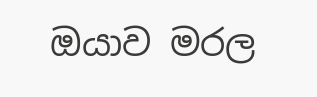ඔයාව මරල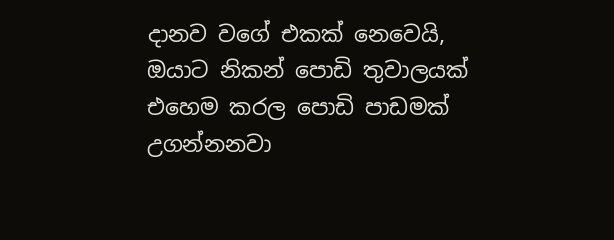දානව වගේ එකක් නෙවෙයි, ඔයාට නිකන් පොඩි තුවාලයක් එහෙම කරල පොඩි පාඩමක් උගන්නනවා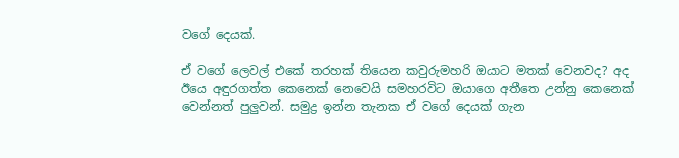වගේ දෙයක්.

ඒ වගේ ලෙවල් එකේ තරහක් තියෙන කවුරුමහරි ඔයාට මතක් වෙනවද? අද ඊයෙ අඳුරගත්ත කෙනෙක් නෙවෙයි සමහරවිට ඔයාගෙ අතීතෙ උන්නු කෙනෙක් වෙන්නත් පුලුවන්. සමුද්‍ර ඉන්න තැනක ඒ වගේ දෙයක් ගැන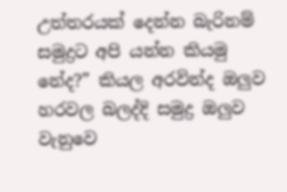උත්තරයක් දෙන්න බැරිනම් සමුද්‍රට අපි යන්න කියමු නේද?” කියල අරවින්ද ඔලුව හරවල බලද්දි සමුද්‍ර ඔලුව වැනුවෙ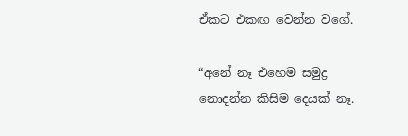ඒකට එකඟ වෙන්න වගේ.

“අනේ නෑ එහෙම සමුද්‍ර නොදන්න කිසිම දෙයක් නෑ.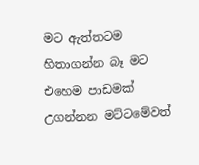මට ඇත්තටම හිතාගන්න බෑ මට එහෙම පාඩමක් උගන්නන මට්ටමේවත්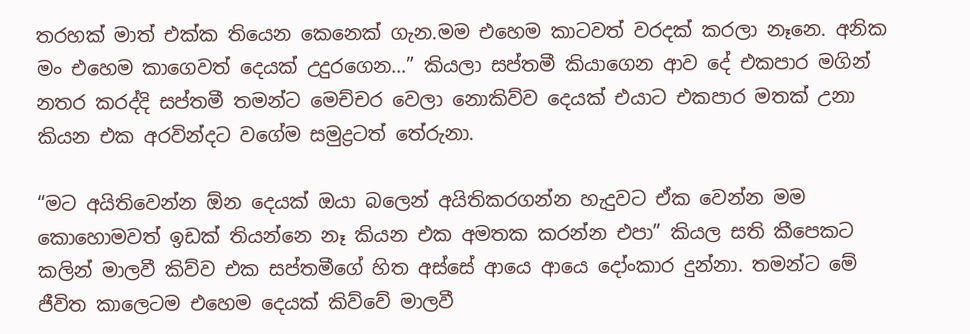තරහක් මාත් එක්ක තියෙන කෙනෙක් ගැන.මම එහෙම කාටවත් වරදක් කරලා නෑනෙ. අනික මං එහෙම කාගෙවත් දෙයක් උදුරගෙන…” කියලා සප්තමී කියාගෙන ආව දේ එකපාර මගින් නතර කරද්දි සප්තමී තමන්ට මෙච්චර වෙලා නොකිව්ව දෙයක් එයාට එකපාර මතක් උනා කියන එක අරවින්දට වගේම සමුද්‍රටත් තේරුනා.

“මට අයිතිවෙන්න ඕන දෙයක් ඔයා බලෙන් අයිතිකරගන්න හැදුවට ඒක වෙන්න මම කොහොමවත් ඉඩක් තියන්නෙ නෑ කියන එක අමතක කරන්න එපා” කියල සති කීපෙකට කලින් මාලවී කිව්ව එක සප්තමීගේ හිත අස්සේ ආයෙ ආයෙ දෝංකාර දුන්නා. තමන්ට මේ ජීවිත කාලෙටම එහෙම දෙයක් කිව්වේ මාලවී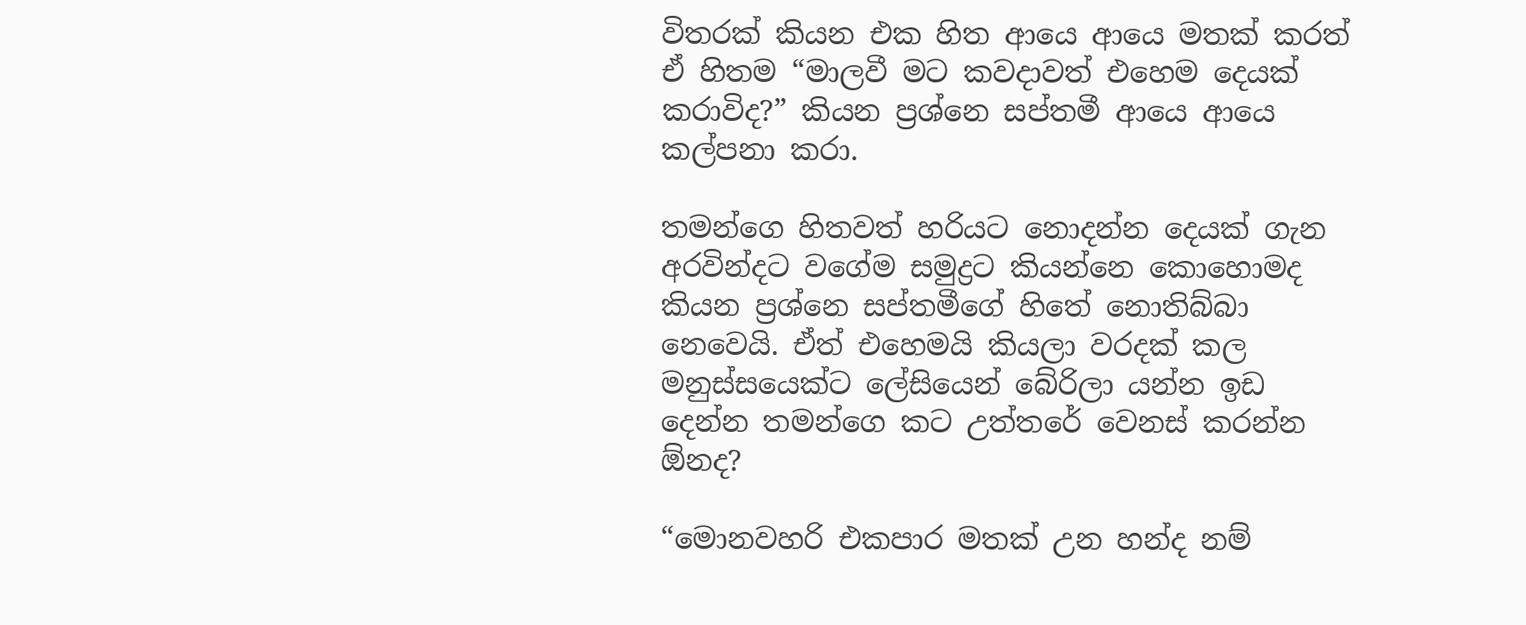විතරක් කියන එක හිත ආයෙ ආයෙ මතක් කරත් ඒ හිතම “මාලවී මට කවදාවත් එහෙම දෙයක් කරාවිද?” කියන ප්‍රශ්නෙ සප්තමී ආයෙ ආයෙ කල්පනා කරා.

තමන්ගෙ හිතවත් හරියට නොදන්න දෙයක් ගැන අරවින්දට වගේම සමුද්‍රට කියන්නෙ කොහොමද කියන ප්‍රශ්නෙ සප්තමීගේ හිතේ නොතිබ්බා නෙවෙයි. ඒත් එහෙමයි කියලා වරදක් කල මනුස්සයෙක්ට ලේසියෙන් බේරිලා යන්න ඉඩ දෙන්න තමන්ගෙ කට උත්තරේ වෙනස් කරන්න ඕනද?

“මොනවහරි එකපාර මතක් උන හන්ද නම්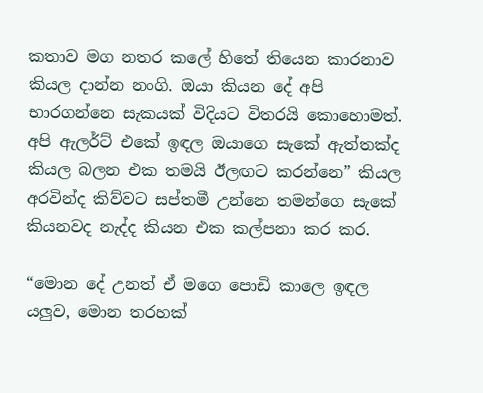කතාව මග නතර කලේ හිතේ තියෙන කාරනාව කියල දාන්න නංගි. ඔයා කියන දේ අපි භාරගන්නෙ සැකයක් විදියට විතරයි කොහොමත්. අපි ඇලර්ට් එකේ ඉඳල ඔයාගෙ සැකේ ඇත්තක්ද කියල බලන එක තමයි ඊලඟට කරන්නෙ” කියල අරවින්ද කිව්වට සප්තමී උන්නෙ තමන්ගෙ සැකේ කියනවද නැද්ද කියන එක කල්පනා කර කර.

“මොන දේ උනත් ඒ මගෙ පොඩි කාලෙ ඉඳල යලුව, මොන තරහක්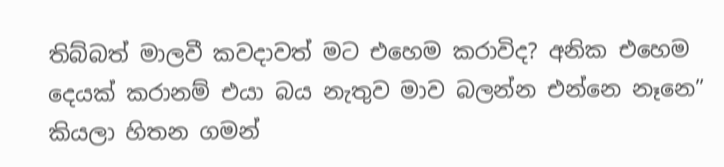තිබ්බත් මාලවී කවදාවත් මට එහෙම කරාවිද? අනික එහෙම දෙයක් කරානම් එයා බය නැතුව මාව බලන්න එන්නෙ නෑනෙ” කියලා හිතන ගමන්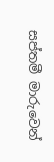සප්තමී මාරුවෙන්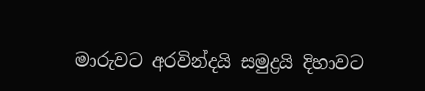මාරුවට අරවින්දයි සමුද්‍රයි දිහාවට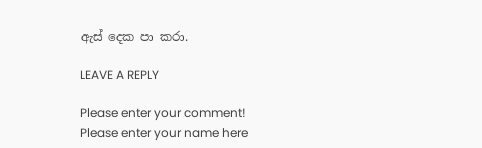ඇස් දෙක පා කරා.

LEAVE A REPLY

Please enter your comment!
Please enter your name here